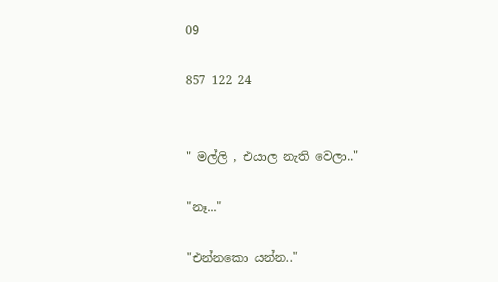09

857 122 24


" මල්ලි , එයාල නැති වෙලා.."

"නෑ..."

"එන්නකො යන්න.."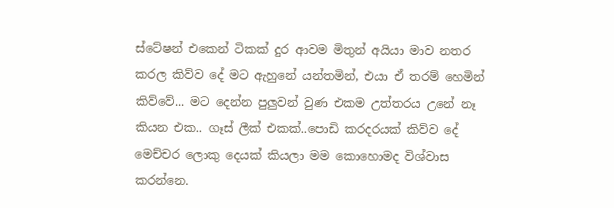ස්ටේෂන් එකෙන් ටිකක් දුර ආවම මිතුන් අයියා මාව නතර කරල කිව්ව දේ මට ඇහුනේ යන්තමින්, එයා ඒ තරම් හෙමින් කිව්වේ... මට දෙන්න පුලුවන් වුණ එකම උත්තරය උනේ නෑ කියන එක.. ගෑස් ලීක් එකක්..පොඩි කරදරයක් කිව්ව දේ මෙච්චර ලොකු දෙයක් කියලා මම කොහොමද විශ්වාස කරන්නෙ.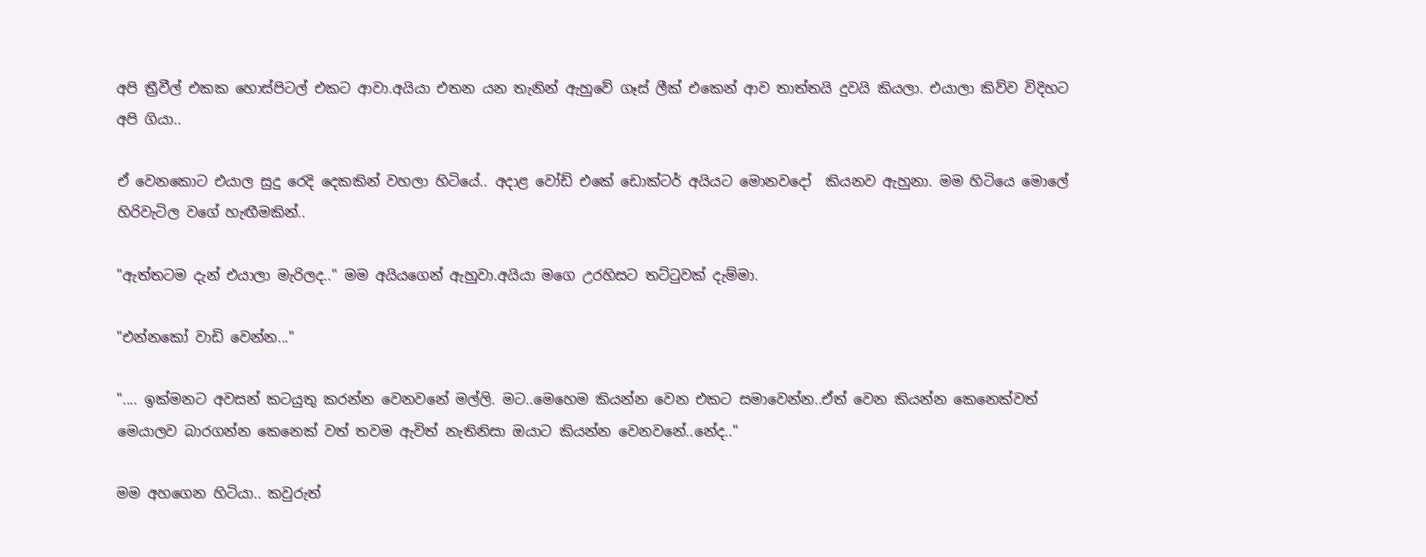අපි ත්‍රීවීල් එකක හොස්පිටල් එකට ආවා.අයියා එතන යන තැනින් ඇහුවේ ගෑස් ලීක් එකෙන් ආව තාත්තයි දුවයි කියලා. එයාලා කිව්ව විදිහට අපි ගියා..

ඒ වෙනකොට එයාල සුදු රෙදි දෙකකින් වහලා හිටියේ.. අදාළ වෝඩ් එකේ ඩොක්ටර් අයියට මොනවදෝ  කියනව ඇහුනා. මම හිටියෙ මොලේ හිරිවැටිල වගේ හැඟීමකින්..

"ඇත්තටම දැන් එයාලා මැරිලද.." මම අයියගෙන් ඇහුවා.අයියා මගෙ උරහිසට තට්ටුවක් දැම්මා.

"එන්නකෝ වාඩි වෙන්න..."

".... ඉක්මනට අවසන් කටයුතු කරන්න වෙනවනේ මල්ලි. මට..මෙහෙම කියන්න වෙන එකට සමාවෙන්න..ඒත් වෙන කියන්න කෙනෙක්වත් මෙයාලව බාරගන්න කෙනෙක් වත් තවම ඇවිත් නැතිනිසා ඔයාට කියන්න වෙනවනේ..නේද.."

මම අහගෙන හිටියා.. කවුරුත්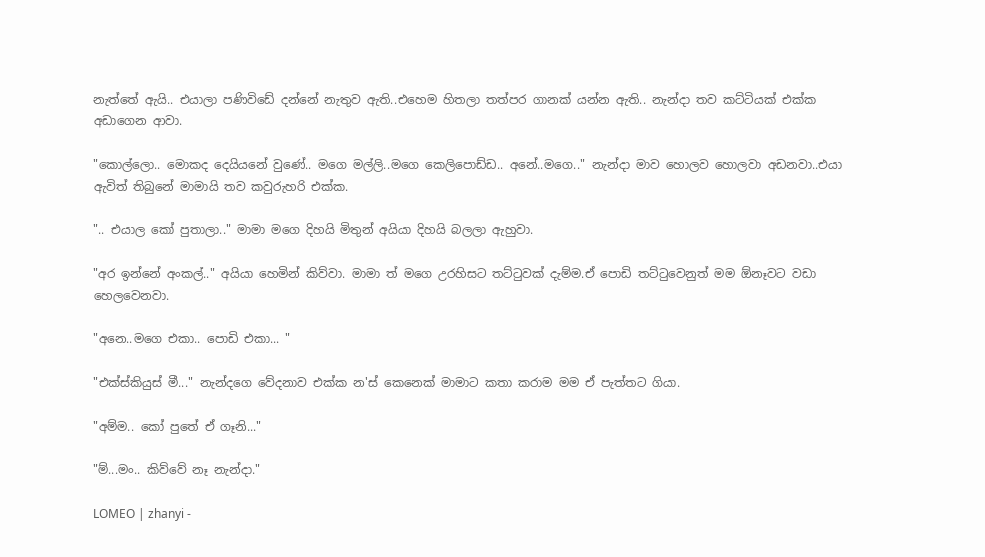නැත්තේ ඇයි.. එයාලා පණිවිඩේ දන්නේ නැතුව ඇති..එහෙම හිතලා තත්පර ගානක් යන්න ඇති.. නැන්දා තව කට්ටියක් එක්ක අඩාගෙන ආවා.

"කොල්ලො.. මොකද දෙයියනේ වුණේ.. මගෙ මල්ලි..මගෙ කෙලිපොඩ්ඩ.. අනේ..මගෙ.." නැන්දා මාව හොලව හොලවා අඩනවා..එයා ඇවිත් තිබුනේ මාමායි තව කවුරුහරි එක්ක.

".. එයාල කෝ පුතාලා.." මාමා මගෙ දිහයි මිතුන් අයියා දිහයි බලලා ඇහුවා.

"අර ඉන්නේ අංකල්.." අයියා හෙමින් කිව්වා. මාමා ත් මගෙ උරහිසට තට්ටුවක් දැම්ම.ඒ පොඩි තට්ටුවෙනුත් මම ඕනෑවට වඩා හෙලවෙනවා.

"අනෙ..මගෙ එකා.. පොඩි එකා... "

"එක්ස්කියුස් මී..." නැන්දගෙ වේදනාව එක්ක න'ස් කෙනෙක් මාමාට කතා කරාම මම ඒ පැත්තට ගියා.

"අම්ම.. කෝ පුතේ ඒ ගෑනි..."

"ම්...මං.. කිව්වේ නෑ නැන්දා."

LOMEO | zhanyi -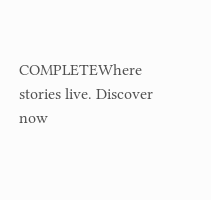COMPLETEWhere stories live. Discover now